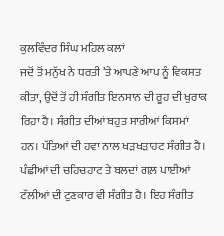ਕੁਲਵਿੰਦਰ ਸਿੰਘ ਮਹਿਲ ਕਲਾਂ
ਜਦੋਂ ਤੋਂ ਮਨੁੱਖ ਨੇ ਧਰਤੀ ’ਤੇ ਆਪਣੇ ਆਪ ਨੂੰ ਵਿਕਸਤ ਕੀਤਾ, ਉਦੋਂ ਤੋਂ ਹੀ ਸੰਗੀਤ ਇਨਸਾਨ ਦੀ ਰੂਹ ਦੀ ਖੁਰਾਕ ਰਿਹਾ ਹੈ। ਸੰਗੀਤ ਦੀਆਂ ਬਹੁਤ ਸਾਰੀਆਂ ਕਿਸਮਾਂ ਹਨ। ਪੱਤਿਆਂ ਦੀ ਹਵਾ ਨਾਲ ਖੜਖੜਾਹਟ ਸੰਗੀਤ ਹੈ। ਪੰਛੀਆਂ ਦੀ ਚਹਿਚਹਾਟ ਤੇ ਬਲਦਾਂ ਗਲ਼ ਪਾਈਆਂ ਟੱਲੀਆਂ ਦੀ ਟੁਣਕਾਰ ਵੀ ਸੰਗੀਤ ਹੈ। ਇਹ ਸੰਗੀਤ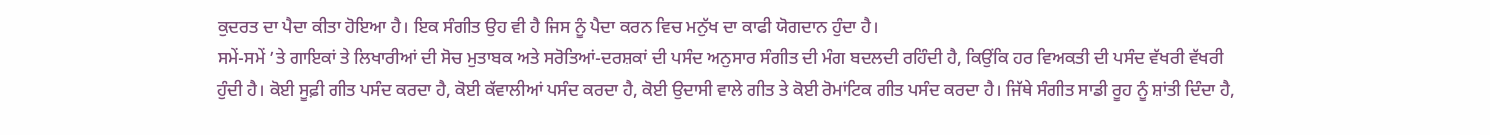ਕੁਦਰਤ ਦਾ ਪੈਦਾ ਕੀਤਾ ਹੋਇਆ ਹੈ। ਇਕ ਸੰਗੀਤ ਉਹ ਵੀ ਹੈ ਜਿਸ ਨੂੰ ਪੈਦਾ ਕਰਨ ਵਿਚ ਮਨੁੱਖ ਦਾ ਕਾਫੀ ਯੋਗਦਾਨ ਹੁੰਦਾ ਹੈ।
ਸਮੇਂ-ਸਮੇਂ ’ਤੇ ਗਾਇਕਾਂ ਤੇ ਲਿਖਾਰੀਆਂ ਦੀ ਸੋਚ ਮੁਤਾਬਕ ਅਤੇ ਸਰੋਤਿਆਂ-ਦਰਸ਼ਕਾਂ ਦੀ ਪਸੰਦ ਅਨੁਸਾਰ ਸੰਗੀਤ ਦੀ ਮੰਗ ਬਦਲਦੀ ਰਹਿੰਦੀ ਹੈ, ਕਿਉਂਕਿ ਹਰ ਵਿਅਕਤੀ ਦੀ ਪਸੰਦ ਵੱਖਰੀ ਵੱਖਰੀ ਹੁੰਦੀ ਹੈ। ਕੋਈ ਸੂਫ਼ੀ ਗੀਤ ਪਸੰਦ ਕਰਦਾ ਹੈ, ਕੋਈ ਕੱਵਾਲੀਆਂ ਪਸੰਦ ਕਰਦਾ ਹੈ, ਕੋਈ ਉਦਾਸੀ ਵਾਲੇ ਗੀਤ ਤੇ ਕੋਈ ਰੋਮਾਂਟਿਕ ਗੀਤ ਪਸੰਦ ਕਰਦਾ ਹੈ। ਜਿੱਥੇ ਸੰਗੀਤ ਸਾਡੀ ਰੂਹ ਨੂੰ ਸ਼ਾਂਤੀ ਦਿੰਦਾ ਹੈ,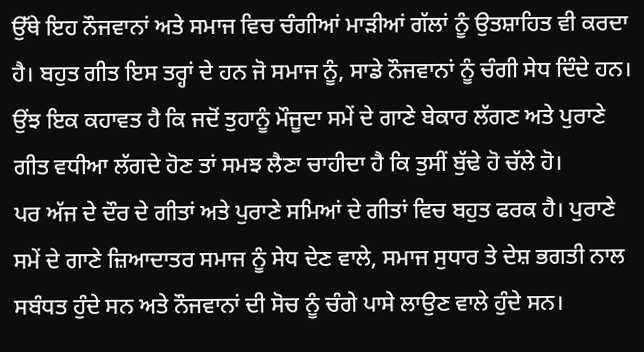ਉੱਥੇ ਇਹ ਨੌਜਵਾਨਾਂ ਅਤੇ ਸਮਾਜ ਵਿਚ ਚੰਗੀਆਂ ਮਾੜੀਆਂ ਗੱਲਾਂ ਨੂੰ ਉਤਸ਼ਾਹਿਤ ਵੀ ਕਰਦਾ ਹੈ। ਬਹੁਤ ਗੀਤ ਇਸ ਤਰ੍ਹਾਂ ਦੇ ਹਨ ਜੋ ਸਮਾਜ ਨੂੰ, ਸਾਡੇ ਨੌਜਵਾਨਾਂ ਨੂੰ ਚੰਗੀ ਸੇਧ ਦਿੰਦੇ ਹਨ। ਉਂਝ ਇਕ ਕਹਾਵਤ ਹੈ ਕਿ ਜਦੋਂ ਤੁਹਾਨੂੰ ਮੌਜੂਦਾ ਸਮੇਂ ਦੇ ਗਾਣੇ ਬੇਕਾਰ ਲੱਗਣ ਅਤੇ ਪੁਰਾਣੇ ਗੀਤ ਵਧੀਆ ਲੱਗਦੇ ਹੋਣ ਤਾਂ ਸਮਝ ਲੈਣਾ ਚਾਹੀਦਾ ਹੈ ਕਿ ਤੁਸੀਂ ਬੁੱਢੇ ਹੋ ਚੱਲੇ ਹੋ।
ਪਰ ਅੱਜ ਦੇ ਦੌਰ ਦੇ ਗੀਤਾਂ ਅਤੇ ਪੁਰਾਣੇ ਸਮਿਆਂ ਦੇ ਗੀਤਾਂ ਵਿਚ ਬਹੁਤ ਫਰਕ ਹੈ। ਪੁਰਾਣੇ ਸਮੇਂ ਦੇ ਗਾਣੇ ਜ਼ਿਆਦਾਤਰ ਸਮਾਜ ਨੂੰ ਸੇਧ ਦੇਣ ਵਾਲੇ, ਸਮਾਜ ਸੁਧਾਰ ਤੇ ਦੇਸ਼ ਭਗਤੀ ਨਾਲ ਸਬੰਧਤ ਹੁੰਦੇ ਸਨ ਅਤੇ ਨੌਜਵਾਨਾਂ ਦੀ ਸੋਚ ਨੂੰ ਚੰਗੇ ਪਾਸੇ ਲਾਉਣ ਵਾਲੇ ਹੁੰਦੇ ਸਨ।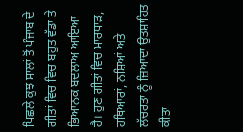ਪਿਛਲੇ ਕੁਝ ਸਾਲਾਂ ਤੋਂ ਪੰਜਾਬ ਦੇ ਗੀਤਾਂ ਵਿਚ ਵਿਚ ਬਹੁਤ ਵੱਡਾ ਤੇ ਭਿਆਨਕ ਬਦਲਾਅ ਆਇਆ ਹੈ। ਹੁਣ ਗੀਤਾਂ ਵਿਚ ਮਾਰਧਾੜ, ਹਥਿਆਰਾਂ, ਨਸ਼ਿਆਂ ਅਤੇ ਲੱਚਰਤਾ ਨੂੰ ਜ਼ਿਆਦਾ ਉਤਸ਼ਾਹਿਤ ਕੀਤਾ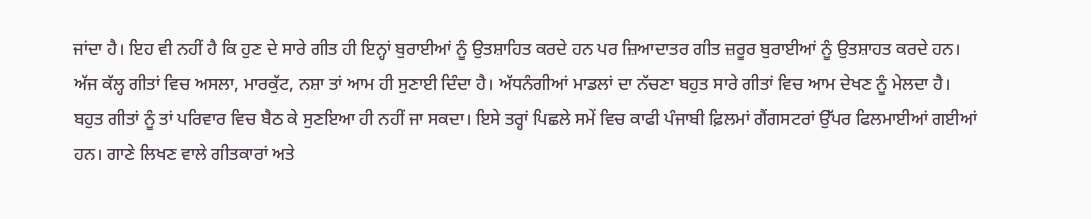ਜਾਂਦਾ ਹੈ। ਇਹ ਵੀ ਨਹੀਂ ਹੈ ਕਿ ਹੁਣ ਦੇ ਸਾਰੇ ਗੀਤ ਹੀ ਇਨ੍ਹਾਂ ਬੁਰਾਈਆਂ ਨੂੰ ਉਤਸ਼ਾਹਿਤ ਕਰਦੇ ਹਨ ਪਰ ਜ਼ਿਆਦਾਤਰ ਗੀਤ ਜ਼ਰੂਰ ਬੁਰਾਈਆਂ ਨੂੰ ਉਤਸ਼ਾਹਤ ਕਰਦੇ ਹਨ। ਅੱਜ ਕੱਲ੍ਹ ਗੀਤਾਂ ਵਿਚ ਅਸਲਾ, ਮਾਰਕੁੱਟ, ਨਸ਼ਾ ਤਾਂ ਆਮ ਹੀ ਸੁਣਾਈ ਦਿੰਦਾ ਹੈ। ਅੱਧਨੰਗੀਆਂ ਮਾਡਲਾਂ ਦਾ ਨੱਚਣਾ ਬਹੁਤ ਸਾਰੇ ਗੀਤਾਂ ਵਿਚ ਆਮ ਦੇਖਣ ਨੂੰ ਮੇਲਦਾ ਹੈ। ਬਹੁਤ ਗੀਤਾਂ ਨੂੰ ਤਾਂ ਪਰਿਵਾਰ ਵਿਚ ਬੈਠ ਕੇ ਸੁਣਇਆ ਹੀ ਨਹੀਂ ਜਾ ਸਕਦਾ। ਇਸੇ ਤਰ੍ਹਾਂ ਪਿਛਲੇ ਸਮੇਂ ਵਿਚ ਕਾਫੀ ਪੰਜਾਬੀ ਫ਼ਿਲਮਾਂ ਗੈਂਗਸਟਰਾਂ ਉੱਪਰ ਫਿਲਮਾਈਆਂ ਗਈਆਂ ਹਨ। ਗਾਣੇ ਲਿਖਣ ਵਾਲੇ ਗੀਤਕਾਰਾਂ ਅਤੇ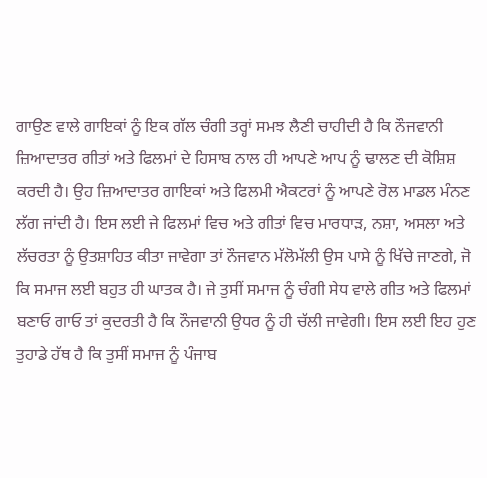ਗਾਉਣ ਵਾਲੇ ਗਾਇਕਾਂ ਨੂੰ ਇਕ ਗੱਲ ਚੰਗੀ ਤਰ੍ਹਾਂ ਸਮਝ ਲੈਣੀ ਚਾਹੀਦੀ ਹੈ ਕਿ ਨੌਜਵਾਨੀ ਜ਼ਿਆਦਾਤਰ ਗੀਤਾਂ ਅਤੇ ਫਿਲਮਾਂ ਦੇ ਹਿਸਾਬ ਨਾਲ ਹੀ ਆਪਣੇ ਆਪ ਨੂੰ ਢਾਲਣ ਦੀ ਕੋਸ਼ਿਸ਼ ਕਰਦੀ ਹੈ। ਉਹ ਜ਼ਿਆਦਾਤਰ ਗਾਇਕਾਂ ਅਤੇ ਫਿਲਮੀ ਐਕਟਰਾਂ ਨੂੰ ਆਪਣੇ ਰੋਲ ਮਾਡਲ ਮੰਨਣ ਲੱਗ ਜਾਂਦੀ ਹੈ। ਇਸ ਲਈ ਜੇ ਫਿਲਮਾਂ ਵਿਚ ਅਤੇ ਗੀਤਾਂ ਵਿਚ ਮਾਰਧਾੜ, ਨਸ਼ਾ, ਅਸਲਾ ਅਤੇ ਲੱਚਰਤਾ ਨੂੰ ਉਤਸ਼ਾਹਿਤ ਕੀਤਾ ਜਾਵੇਗਾ ਤਾਂ ਨੌਜਵਾਨ ਮੱਲੋਮੱਲੀ ਉਸ ਪਾਸੇ ਨੂੰ ਖਿੱਚੇ ਜਾਣਗੇ, ਜੋ ਕਿ ਸਮਾਜ ਲਈ ਬਹੁਤ ਹੀ ਘਾਤਕ ਹੈ। ਜੇ ਤੁਸੀਂ ਸਮਾਜ ਨੂੰ ਚੰਗੀ ਸੇਧ ਵਾਲੇ ਗੀਤ ਅਤੇ ਫਿਲਮਾਂ ਬਣਾਓ ਗਾਓ ਤਾਂ ਕੁਦਰਤੀ ਹੈ ਕਿ ਨੌਜਵਾਨੀ ਉਧਰ ਨੂੰ ਹੀ ਚੱਲੀ ਜਾਵੇਗੀ। ਇਸ ਲਈ ਇਹ ਹੁਣ ਤੁਹਾਡੇ ਹੱਥ ਹੈ ਕਿ ਤੁਸੀਂ ਸਮਾਜ ਨੂੰ ਪੰਜਾਬ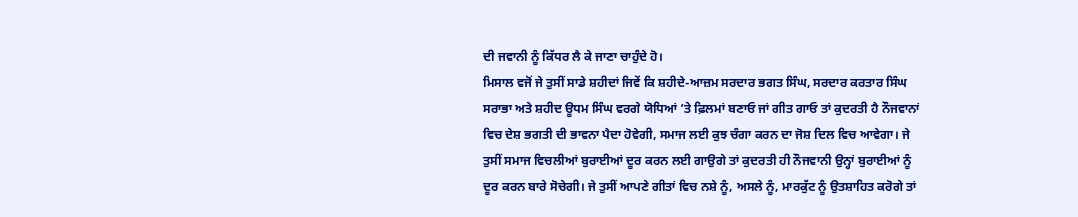ਦੀ ਜਵਾਨੀ ਨੂੰ ਕਿੱਧਰ ਲੈ ਕੇ ਜਾਣਾ ਚਾਹੁੰਦੇ ਹੋ।
ਮਿਸਾਲ ਵਜੋਂ ਜੇ ਤੁਸੀਂ ਸਾਡੇ ਸ਼ਹੀਦਾਂ ਜਿਵੇਂ ਕਿ ਸ਼ਹੀਦੇ-ਆਜ਼ਮ ਸਰਦਾਰ ਭਗਤ ਸਿੰਘ, ਸਰਦਾਰ ਕਰਤਾਰ ਸਿੰਘ ਸਰਾਭਾ ਅਤੇ ਸ਼ਹੀਦ ਊਧਮ ਸਿੰਘ ਵਰਗੇ ਯੋਧਿਆਂ ’ਤੇ ਫ਼ਿਲਮਾਂ ਬਣਾਓ ਜਾਂ ਗੀਤ ਗਾਓ ਤਾਂ ਕੁਦਰਤੀ ਹੈ ਨੌਜਵਾਨਾਂ ਵਿਚ ਦੇਸ਼ ਭਗਤੀ ਦੀ ਭਾਵਨਾ ਪੈਦਾ ਹੋਵੇਗੀ, ਸਮਾਜ ਲਈ ਕੁਝ ਚੰਗਾ ਕਰਨ ਦਾ ਜੋਸ਼ ਦਿਲ ਵਿਚ ਆਵੇਗਾ। ਜੇ ਤੁਸੀਂ ਸਮਾਜ ਵਿਚਲੀਆਂ ਬੁਰਾਈਆਂ ਦੂਰ ਕਰਨ ਲਈ ਗਾਉਗੇ ਤਾਂ ਕੁਦਰਤੀ ਹੀ ਨੌਜਵਾਨੀ ਉਨ੍ਹਾਂ ਬੁਰਾਈਆਂ ਨੂੰ ਦੂਰ ਕਰਨ ਬਾਰੇ ਸੋਚੇਗੀ। ਜੇ ਤੁਸੀਂ ਆਪਣੇ ਗੀਤਾਂ ਵਿਚ ਨਸ਼ੇ ਨੂੰ, ਅਸਲੇ ਨੂੰ, ਮਾਰਕੁੱਟ ਨੂੰ ਉਤਸ਼ਾਹਿਤ ਕਰੋਗੇ ਤਾਂ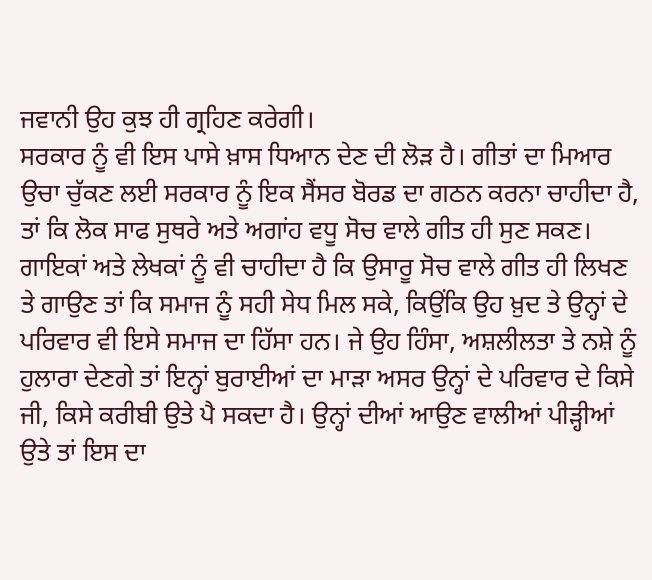ਜਵਾਨੀ ਉਹ ਕੁਝ ਹੀ ਗ੍ਰਹਿਣ ਕਰੇਗੀ।
ਸਰਕਾਰ ਨੂੰ ਵੀ ਇਸ ਪਾਸੇ ਖ਼ਾਸ ਧਿਆਨ ਦੇਣ ਦੀ ਲੋੜ ਹੈ। ਗੀਤਾਂ ਦਾ ਮਿਆਰ ਉਚਾ ਚੁੱਕਣ ਲਈ ਸਰਕਾਰ ਨੂੰ ਇਕ ਸੈਂਸਰ ਬੋਰਡ ਦਾ ਗਠਨ ਕਰਨਾ ਚਾਹੀਦਾ ਹੈ, ਤਾਂ ਕਿ ਲੋਕ ਸਾਫ ਸੁਥਰੇ ਅਤੇ ਅਗਾਂਹ ਵਧੂ ਸੋਚ ਵਾਲੇ ਗੀਤ ਹੀ ਸੁਣ ਸਕਣ। ਗਾਇਕਾਂ ਅਤੇ ਲੇਖਕਾਂ ਨੂੰ ਵੀ ਚਾਹੀਦਾ ਹੈ ਕਿ ਉਸਾਰੂ ਸੋਚ ਵਾਲੇ ਗੀਤ ਹੀ ਲਿਖਣ ਤੇ ਗਾਉਣ ਤਾਂ ਕਿ ਸਮਾਜ ਨੂੰ ਸਹੀ ਸੇਧ ਮਿਲ ਸਕੇ, ਕਿਉਂਕਿ ਉਹ ਖ਼ੁਦ ਤੇ ਉਨ੍ਹਾਂ ਦੇ ਪਰਿਵਾਰ ਵੀ ਇਸੇ ਸਮਾਜ ਦਾ ਹਿੱਸਾ ਹਨ। ਜੇ ਉਹ ਹਿੰਸਾ, ਅਸ਼ਲੀਲਤਾ ਤੇ ਨਸ਼ੇ ਨੂੰ ਹੁਲਾਰਾ ਦੇਣਗੇ ਤਾਂ ਇਨ੍ਹਾਂ ਬੁਰਾਈਆਂ ਦਾ ਮਾੜਾ ਅਸਰ ਉਨ੍ਹਾਂ ਦੇ ਪਰਿਵਾਰ ਦੇ ਕਿਸੇ ਜੀ, ਕਿਸੇ ਕਰੀਬੀ ਉਤੇ ਪੈ ਸਕਦਾ ਹੈ। ਉਨ੍ਹਾਂ ਦੀਆਂ ਆਉਣ ਵਾਲੀਆਂ ਪੀੜ੍ਹੀਆਂ ਉਤੇ ਤਾਂ ਇਸ ਦਾ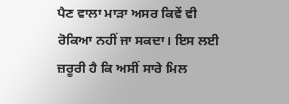ਪੈਣ ਵਾਲਾ ਮਾੜਾ ਅਸਰ ਕਿਵੇਂ ਵੀ ਰੋਕਿਆ ਨਹੀਂ ਜਾ ਸਕਦਾ। ਇਸ ਲਈ ਜ਼ਰੂਰੀ ਹੈ ਕਿ ਅਸੀਂ ਸਾਰੇ ਮਿਲ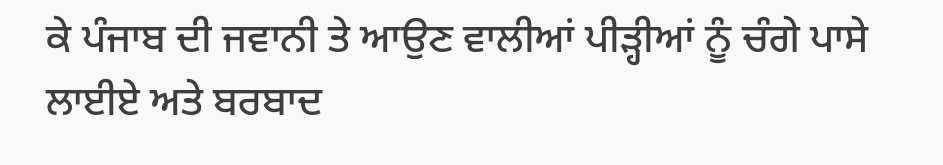ਕੇ ਪੰਜਾਬ ਦੀ ਜਵਾਨੀ ਤੇ ਆਉਣ ਵਾਲੀਆਂ ਪੀੜ੍ਹੀਆਂ ਨੂੰ ਚੰਗੇ ਪਾਸੇ ਲਾਈਏ ਅਤੇ ਬਰਬਾਦ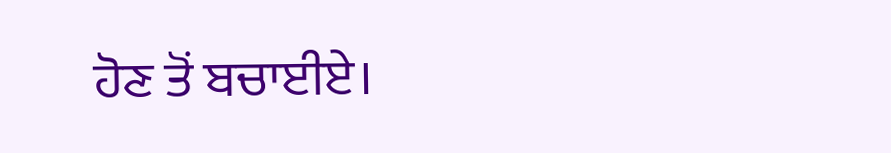ਹੋਣ ਤੋਂ ਬਚਾਈਏ।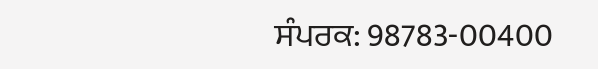ਸੰਪਰਕ: 98783-00400